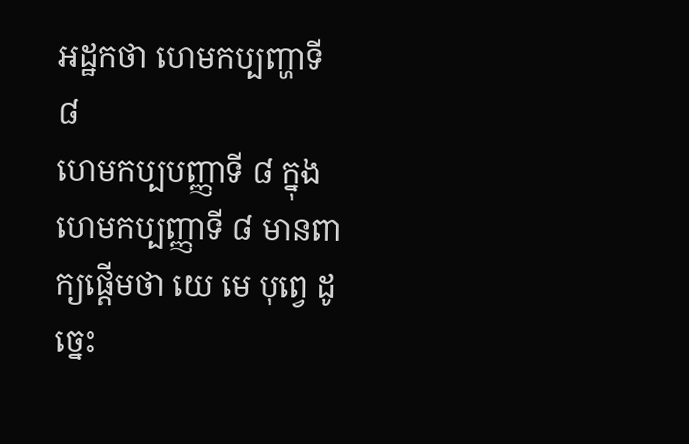អដ្ឋកថា ហេមកប្បញ្ហាទី ៨
ហេមកប្បបញ្ញាទី ៨ ក្នុងហេមកប្បញ្ញាទី ៨ មានពាក្យផ្តើមថា យេ មេ បុព្វេ ដូច្នេះ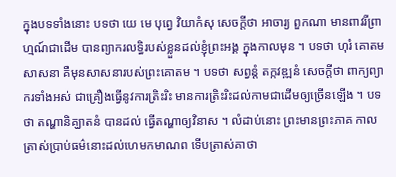ក្នុងបទទាំងនោះ បទថា យេ មេ បុព្វេ វិយាកំសុ សេចក្តីថា អាចារ្យ ពួកណា មានពាវរីព្រាហ្មណ៍ជាដើម បានព្យាករលទ្ធិរបស់ខ្លួនដល់ខ្ញុំព្រះអង្គ ក្នុងកាលមុន ។ បទថា ហុរំ គោតមសាសនា គឺមុនសាសនារបស់ព្រះគោតម ។ បទថា សព្វន្តំ តក្កវឌ្ឍនំ សេចក្តីថា ពាក្យព្យាករទាំងអស់ ជាគ្រឿងធ្វើនូវការត្រិះរិះ មានការត្រិះរិះដល់កាមជាដើមឲ្យច្រើនឡើង ។ បទថា តណ្ហានិគ្ឃាតនំ បានដល់ ធ្វើតណ្ហាឲ្យវិនាស ។ លំដាប់នោះ ព្រះមានព្រះភាគ កាលត្រាស់ប្រាប់ធម៌នោះដល់ហេមកមាណព ទើបត្រាស់គាថា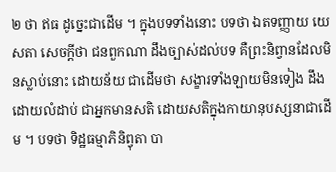២ ថា ឥធ ដូច្នេះជាដើម ។ ក្នុងបទទាំងនោះ បទថា ឯតទញ្ញាយ យេ សតា សេចក្តីថា ជនពួកណា ដឹងច្បាស់ដល់បទ គឺព្រះនិព្វានដែលមិនស្លាប់នោះ ដោយន័យ ជាដើមថា សង្ខារទាំងឡាយមិនទៀង ដឹងដោយលំដាប់ ជាអ្នកមានសតិ ដោយសតិក្នុងកាយានុបស្សនាជាដើម ។ បទថា ទិដ្ឋធម្មាភិនិព្វុតា បា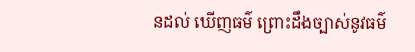នដល់ ឃើញធម៌ ព្រោះដឹងច្បាស់នូវធម៌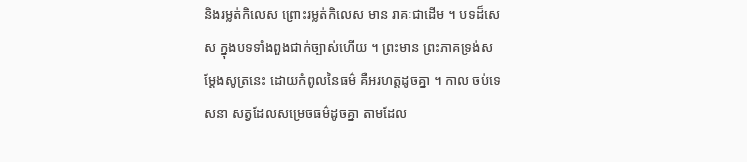និងរម្លត់កិលេស ព្រោះរម្លត់កិលេស មាន រាគៈជាដើម ។ បទដ៏សេស ក្នុងបទទាំងពួងជាក់ច្បាស់ហើយ ។ ព្រះមាន ព្រះភាគទ្រង់សម្តែងសូត្រនេះ ដោយកំពូលនៃធម៌ គឺអរហត្តដូចគ្នា ។ កាល ចប់ទេសនា សត្វដែលសម្រេចធម៌ដូចគ្នា តាមដែល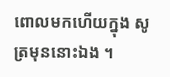ពោលមកហើយក្នុង សូត្រមុននោះឯង ។